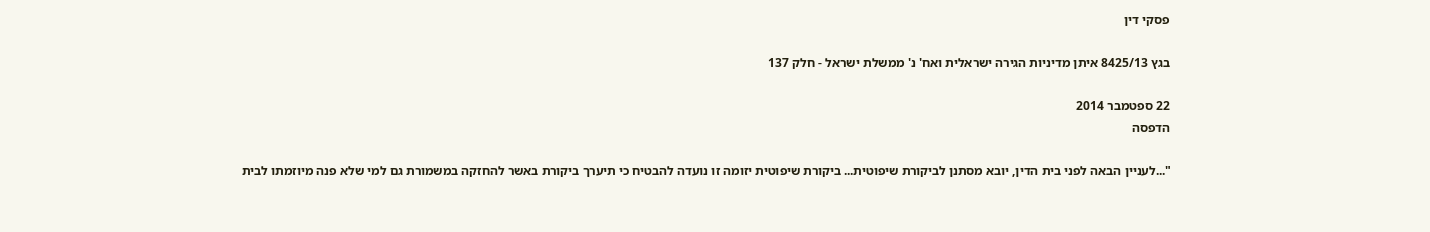פסקי דין

בגץ 8425/13 איתן מדיניות הגירה ישראלית ואח' נ' ממשלת ישראל - חלק 137

22 ספטמבר 2014
הדפסה

"...לעניין הבאה לפני בית הדין, יובא מסתנן לביקורת שיפוטית... ביקורת שיפוטית יזומה זו נועדה להבטיח כי תיערך ביקורת באשר להחזקה במשמורת גם למי שלא פנה מיוזמתו לבית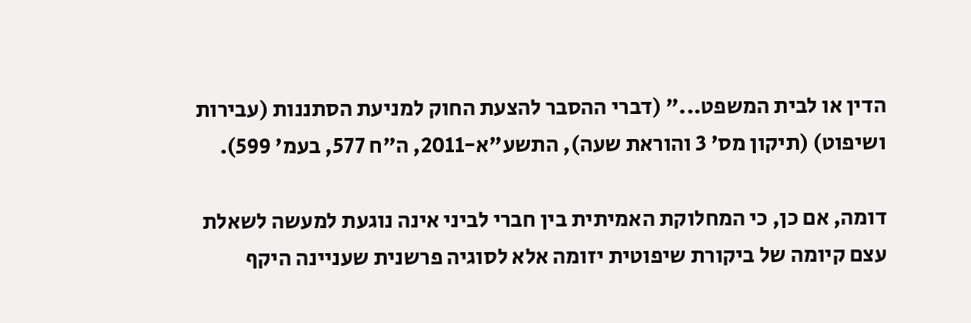הדין או לבית המשפט..." (דברי ההסבר להצעת החוק למניעת הסתננות (עבירות ושיפוט) (תיקון מס' 3 והוראת שעה), התשע"א-2011, ה"ח 577, בעמ' 599).

דומה, אם כן, כי המחלוקת האמיתית בין חברי לביני אינה נוגעת למעשה לשאלת עצם קיומה של ביקורת שיפוטית יזומה אלא לסוגיה פרשנית שעניינה היקף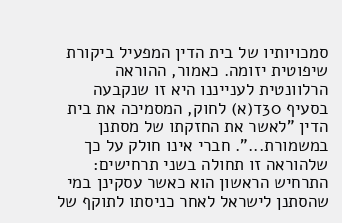סמכויותיו של בית הדין המפעיל ביקורת שיפוטית יזומה. כאמור, ההוראה הרלוונטית לענייננו היא זו שנקבעה בסעיף 30ד(א) לחוק, המסמיכה את בית הדין "לאשר את החזקתו של מסתנן במשמורת...". חברי אינו חולק על כך שלהוראה זו תחולה בשני תרחישים: התרחיש הראשון הוא כאשר עסקינן במי שהסתנן לישראל לאחר כניסתו לתוקף של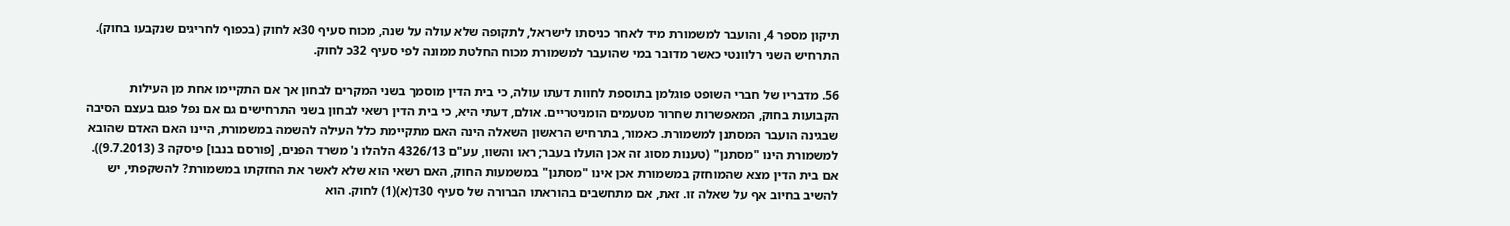תיקון מספר 4, והועבר למשמורת מיד לאחר כניסתו לישראל, לתקופה שלא עולה על שנה, מכוח סעיף 30א לחוק (בכפוף לחריגים שנקבעו בחוק). התרחיש השני רלוונטי כאשר מדובר במי שהועבר למשמורת מכוח החלטת ממונה לפי סעיף 32כ לחוק.

56. מדבריו של חברי השופט פוגלמן בתוספת לחוות דעתו עולה, כי בית הדין מוסמך בשני המקרים לבחון אך אם התקיימו אחת מן העילות הקבועות בחוק, המאפשרות שחרור מטעמים הומניטריים. אולם, דעתי היא, כי בית הדין רשאי לבחון בשני התרחישים גם אם נפל פגם בעצם הסיבה שבגינה הועבר המסתנן למשמורת. כאמור, בתרחיש הראשון השאלה הינה האם מתקיימת כלל העילה להשמה במשמורת, היינו האם האדם שהובא למשמורת הינו "מסתנן" (טענות מסוג זה אכן הועלו בעבר; ראו והשוו, עע"ם 4326/13 הלהלו נ' משרד הפנים, [פורסם בנבו] פיסקה 3 (9.7.2013)). אם בית הדין מצא שהמוחזק במשמורת אכן אינו "מסתנן" במשמעות החוק, האם רשאי הוא שלא לאשר את החזקתו במשמורת? להשקפתי, יש להשיב בחיוב אף על שאלה זו. זאת, אם מתחשבים בהוראתו הברורה של סעיף 30ד(א)(1) לחוק. הוא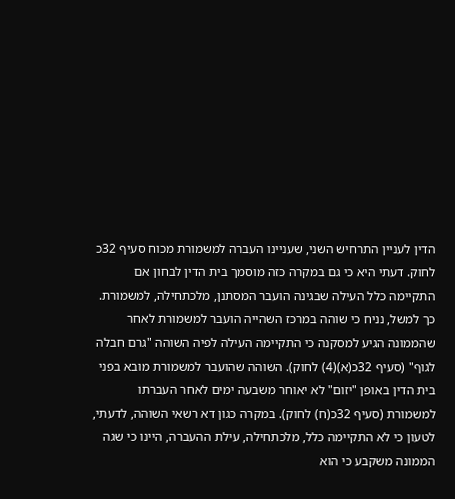הדין לעניין התרחיש השני, שעניינו העברה למשמורת מכוח סעיף 32כ לחוק. דעתי היא כי גם במקרה כזה מוסמך בית הדין לבחון אם התקיימה כלל העילה שבגינה הועבר המסתנן, מלכתחילה, למשמורת. כך למשל, נניח כי שוהה במרכז השהייה הועבר למשמורת לאחר שהממונה הגיע למסקנה כי התקיימה העילה לפיה השוהה "גרם חבלה לגוף" (סעיף 32כ(א)(4) לחוק). השוהה שהועבר למשמורת מובא בפני בית הדין באופן "יזום" לא יאוחר משבעה ימים לאחר העברתו למשמורת (סעיף 32כ(ח) לחוק). במקרה כגון דא רשאי השוהה, לדעתי, לטעון כי לא התקיימה כלל, מלכתחילה, עילת ההעברה, היינו כי שגה הממונה משקבע כי הוא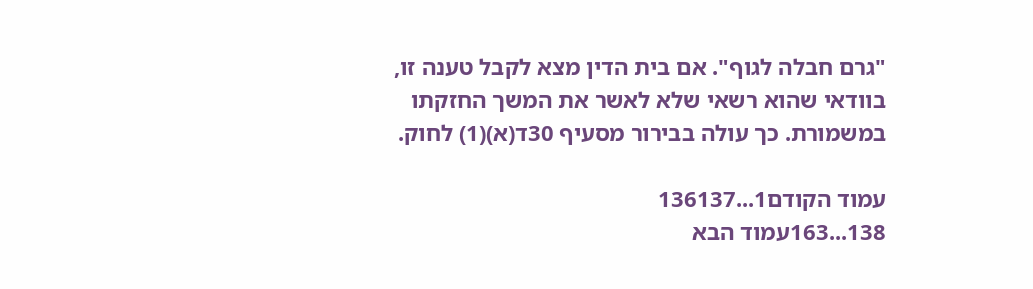"גרם חבלה לגוף". אם בית הדין מצא לקבל טענה זו, בוודאי שהוא רשאי שלא לאשר את המשך החזקתו במשמורת. כך עולה בבירור מסעיף 30ד(א)(1) לחוק.

עמוד הקודם1...136137
138...163עמוד הבא